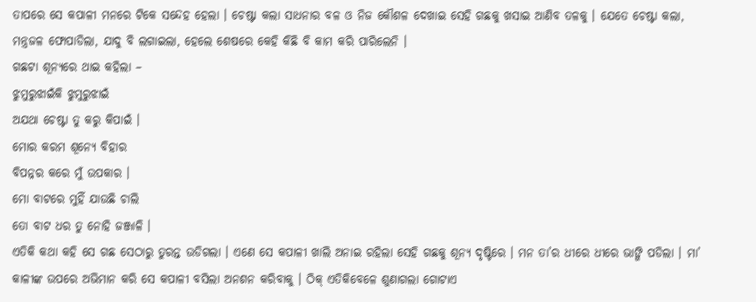ତାପରେ ସେ କପାଳୀ ମନରେ ଟିକେ ସନ୍ଦେହ ହେଲା । ଚେଷ୍ଟା କଲା ସାଧନାର ବଳ ଓ ନିଜ କୌଶଳ ଦେଖାଇ ସେହି ଗଛକୁ ଖସାଇ ଆଣିବ ତଳକୁ । ଯେତେ ଚେଷ୍ଟା କଲା, ମନ୍ତ୍ରଜଳ ଫୋପାଡିଲା, ଯାଦୁ ବି ଲଗାଇଲା, ହେଲେ ଶେଷରେ କେହି କିଛି ବି କାମ କରି ପାରିଲେନି ।
ଗଛଟା ଶୂନ୍ୟରେ ଥାଇ କହିଲା –
ଝୁମୁରୁଝାଇଁକି ଝୁମୁରୁଝାଇଁ
ଅଯଥା ଚେଷ୍ଟା ତୁ କରୁ କିପାଇଁ ।
ମୋର କରମ ଶୂନ୍ୟେ ବିହାର
ବିପନ୍ନର କରେ ମୁଁ ଉପକାର ।
ମୋ ବାଟରେ ମୁହିଁ ଯାଉଛି ଚାଲି
ତୋ ବାଟ ଧର ତୁ ନୋହି ଜଞ୍ଜାଳି ।
ଏତିକି କଥା କହି ସେ ଗଛ ସେଠାରୁ ତୁରନ୍ତ ଉଡିଗଲା । ଏଣେ ସେ କପାଳୀ ଖାଲି ଅନାଇ ରହିଲା ସେହି ଗଛକୁ ଶୂନ୍ୟ ଦୃଷ୍ଟିରେ । ମନ ତା’ର ଧୀରେ ଧୀରେ ଭାଙ୍ଗି ପଡିଲା । ମା’ କାଳୀଙ୍କ ଉପରେ ଅଭିମାନ କରି ସେ କପାଳୀ ବସିଲା ଅନଶନ କରିବାକୁ । ଠିକ୍ ଏତିକିବେଳେ ଶୁଣାଗଲା ଗୋଟାଏ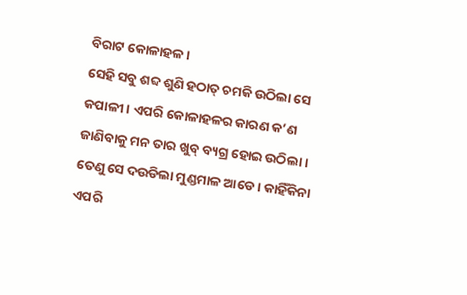ବିରାଟ କୋଳାହଳ ।
ସେହି ସବୁ ଶବ୍ଦ ଶୁଣି ହଠାତ୍ ଚମକି ଉଠିଲା ସେ କପାଳୀ । ଏପରି କୋଳାହଳର କାରଣ କ’ଣ ଜାଣିବାକୁ ମନ ତାର ଖୁବ୍ ବ୍ୟଗ୍ର ହୋଇ ଉଠିଲା । ତେଣୁ ସେ ଦଉଡିଲା ମୁଣ୍ଡମାଳ ଆଡେ । କାହିଁକିନା ଏପରି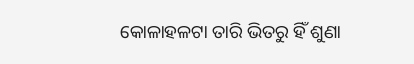କୋଳାହଳଟା ତାରି ଭିତରୁ ହିଁ ଶୁଣା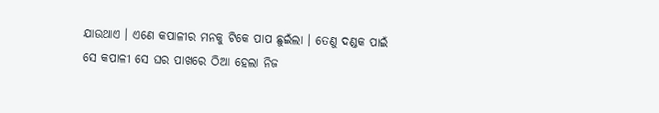ଯାଉଥାଏ । ଏଣେ କପାଳୀର ମନକୁ ଟିକେ ପାପ ଛୁଇଁଲା । ତେଣୁ ଦଣ୍ଡକ ପାଇଁ ସେ କପାଳୀ ସେ ଘର ପାଖରେ ଠିଆ ହେଲା ନିଜ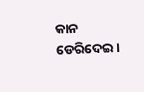କାନ ଡେରିଦେଇ ।